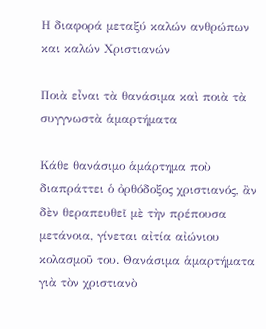Η διαφορά μεταξύ καλών ανθρώπων και καλών Χριστιανών

Ποιὰ εἶναι τὰ θανάσιμα καὶ ποιὰ τὰ συγγνωστὰ ἁμαρτήματα

Κάθε θανάσιμο ἁμάρτημα ποὺ διαπράττει ὁ ὀρθόδοξος χριστιανός, ἂν δὲν θεραπευθεῖ μὲ τὴν πρέπουσα μετάνοια, γίνεται αἰτία αἰώνιου κολασμοῦ του. Θανάσιμα ἁμαρτήματα γιὰ τὸν χριστιανὸ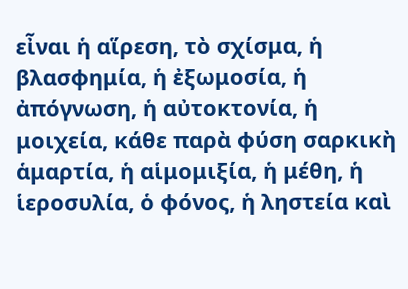εἶναι ἡ αἵρεση, τὸ σχίσμα, ἡ βλασφημία, ἡ ἐξωμοσία, ἡ ἀπόγνωση, ἡ αὐτοκτονία, ἡ μοιχεία, κάθε παρὰ φύση σαρκικὴ ἁμαρτία, ἡ αἱμομιξία, ἡ μέθη, ἡ ἱεροσυλία, ὁ φόνος, ἡ ληστεία καὶ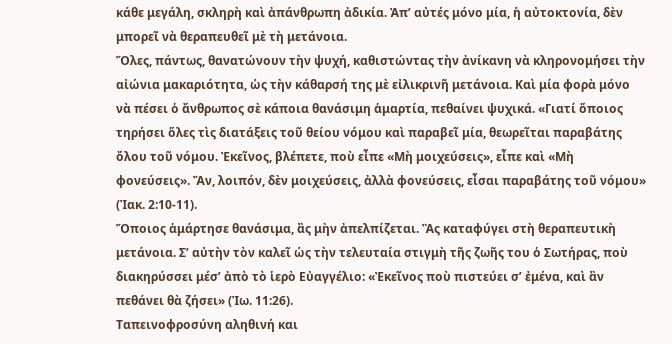κάθε μεγάλη, σκληρὴ καὶ ἀπάνθρωπη ἀδικία. Ἀπ’ αὐτές μόνο μία, ἡ αὐτοκτονία, δὲν μπορεῖ νὰ θεραπευθεῖ μὲ τὴ μετάνοια.
Ὅλες, πάντως, θανατώνουν τὴν ψυχή, καθιστώντας τὴν ἀνίκανη νὰ κληρονομήσει τὴν αἰώνια μακαριότητα, ὡς τὴν κάθαρσή της μὲ εἰλικρινῆ μετάνοια. Καὶ μία φορὰ μόνο νὰ πέσει ὁ ἄνθρωπος σὲ κάποια θανάσιμη ἁμαρτία, πεθαίνει ψυχικά. «Γιατί ὅποιος τηρήσει ὅλες τὶς διατάξεις τοῦ θείου νόμου καὶ παραβεῖ μία, θεωρεῖται παραβάτης ὄλου τοῦ νόμου. Ἐκεῖνος, βλέπετε, ποὺ εἶπε «Μὴ μοιχεύσεις», εἶπε καὶ «Μὴ φονεύσεις». Ἄν, λοιπόν, δὲν μοιχεύσεις, ἀλλὰ φονεύσεις, εἶσαι παραβάτης τοῦ νόμου» (Ἰακ. 2:10-11).
Ὅποιος ἁμάρτησε θανάσιμα, ἂς μὴν ἀπελπίζεται. Ἂς καταφύγει στὴ θεραπευτικὴ μετάνοια. Σ’ αὐτὴν τὸν καλεῖ ὡς τὴν τελευταία στιγμὴ τῆς ζωῆς του ὁ Σωτήρας, ποὺ διακηρύσσει μέσ’ ἀπὸ τὸ ἱερὸ Εὐαγγέλιο: «Ἐκεῖνος ποὺ πιστεύει σ’ ἐμένα, καὶ ἂν πεθάνει θὰ ζήσει» (Ἰω. 11:26).
Ταπεινοφροσύνη αληθινή και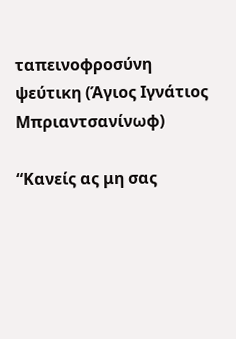ταπεινοφροσύνη ψεύτικη (Άγιος Ιγνάτιος Μπριαντσανίνωφ)

“Κανείς ας μη σας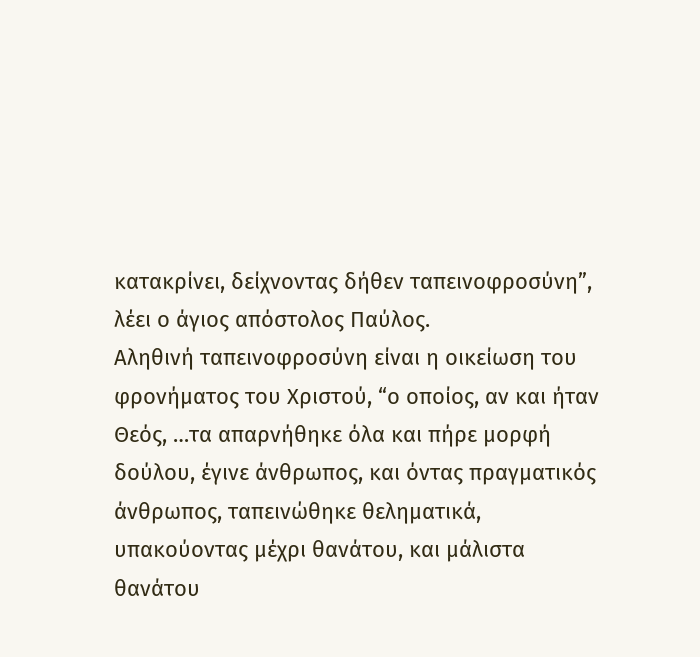κατακρίνει, δείχνοντας δήθεν ταπεινοφροσύνη”, λέει ο άγιος απόστολος Παύλος.
Αληθινή ταπεινοφροσύνη είναι η οικείωση του φρονήματος του Χριστού, “ο οποίος, αν και ήταν Θεός, …τα απαρνήθηκε όλα και πήρε μορφή δούλου, έγινε άνθρωπος, και όντας πραγματικός άνθρωπος, ταπεινώθηκε θεληματικά, υπακούοντας μέχρι θανάτου, και μάλιστα θανάτου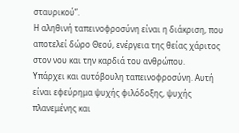σταυρικού”.
Η αληθινή ταπεινοφροσύνη είναι η διάκριση, που αποτελεί δώρο Θεού, ενέργεια της θείας χάριτος στον νου και την καρδιά του ανθρώπου.
Υπάρχει και αυτόβουλη ταπεινοφροσύνη. Αυτή είναι εφεύρημα ψυχής φιλόδοξης, ψυχής πλανεμένης και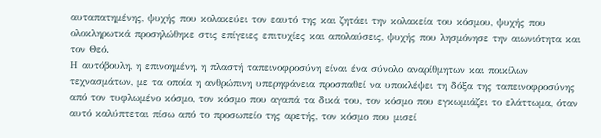αυταπατημένης, ψυχής που κολακεύει τον εαυτό της και ζητάει την κολακεία του κόσμου, ψυχής που ολοκληρωτκά προσηλώθηκε στις επίγειες επιτυχίες και απολαύσεις, ψυχής που λησμόνησε την αιωνιότητα και τον Θεό.
Η αυτόβουλη, η επινοημένη, η πλαστή ταπεινοφροσύνη είναι ένα σύνολο αναρίθμητων και ποικίλων τεχνασμάτων, με τα οποία η ανθρώπινη υπερηφάνεια προσπαθεί να υποκλέψει τη δόξα της ταπεινοφροσύνης από τον τυφλωμένο κόσμο, τον κόσμο που αγαπά τα δικά του, τον κόσμο που εγκωμιάζει το ελάττωμα, όταν αυτό καλύπτεται πίσω από το προσωπείο της αρετής, τον κόσμο που μισεί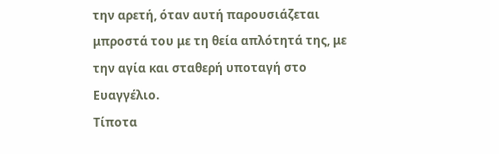την αρετή, όταν αυτή παρουσιάζεται μπροστά του με τη θεία απλότητά της, με την αγία και σταθερή υποταγή στο Ευαγγέλιο.
Τίποτα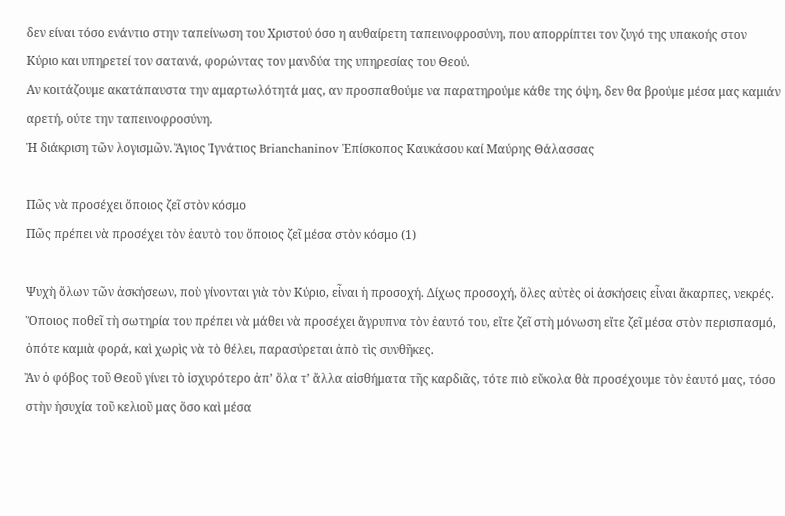δεν είναι τόσο ενάντιο στην ταπείνωση του Χριστού όσο η αυθαίρετη ταπεινοφροσύνη, που απορρίπτει τον ζυγό της υπακοής στον Κύριο και υπηρετεί τον σατανά, φορώντας τον μανδύα της υπηρεσίας του Θεού.
Αν κοιτάζουμε ακατάπαυστα την αμαρτωλότητά μας, αν προσπαθούμε να παρατηρούμε κάθε της όψη, δεν θα βρούμε μέσα μας καμιάν αρετή, ούτε την ταπεινοφροσύνη.
Ἡ διάκριση τῶν λογισμῶν. Ἅγιος Ἰγνάτιος Brianchaninov Ἐπίσκοπος Καυκάσου καί Μαύρης Θάλασσας

Πῶς νὰ προσέχει ὅποιος ζεῖ στὸν κόσμο
Πῶς πρέπει νὰ προσέχει τὸν ἑαυτὸ του ὅποιος ζεῖ μέσα στὸν κόσμο (1)

Ψυχὴ ὅλων τῶν ἀσκήσεων, ποὺ γίνονται γιὰ τὸν Κύριο, εἶναι ἡ προσοχή. Δίχως προσοχή, ὅλες αὐτὲς οἱ ἀσκήσεις εἶναι ἄκαρπες, νεκρές. Ὅποιος ποθεῖ τὴ σωτηρία του πρέπει νὰ μάθει νὰ προσέχει ἄγρυπνα τὸν ἑαυτό του, εἴτε ζεῖ στὴ μόνωση εἴτε ζεῖ μέσα στὸν περισπασμό, ὁπότε καμιὰ φορά, καὶ χωρὶς νὰ τὸ θέλει, παρασύρεται ἀπὸ τὶς συνθῆκες.
Ἂν ὁ φόβος τοῦ Θεοῦ γίνει τὸ ἰσχυρότερο ἀπ’ ὅλα τ’ ἄλλα αἰσθήματα τῆς καρδιᾶς, τότε πιὸ εὔκολα θὰ προσέχουμε τὸν ἑαυτό μας, τόσο στὴν ἡσυχία τοῦ κελιοῦ μας ὅσο καὶ μέσα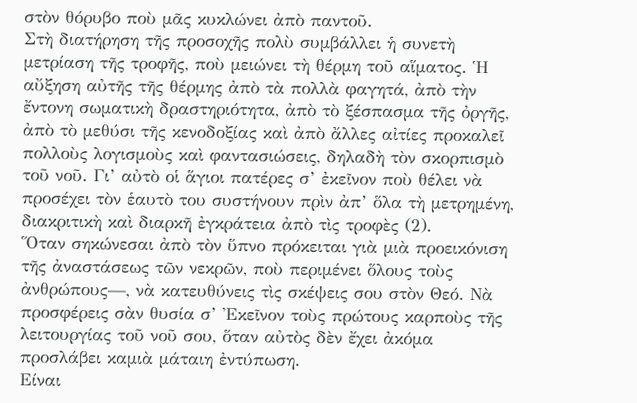στὸν θόρυβο ποὺ μᾶς κυκλώνει ἀπὸ παντοῦ.
Στὴ διατήρηση τῆς προσοχῆς πολὺ συμβάλλει ἡ συνετὴ μετρίαση τῆς τροφῆς, ποὺ μειώνει τὴ θέρμη τοῦ αἵματος. Ἡ αὔξηση αὐτῆς τῆς θέρμης ἀπὸ τὰ πολλὰ φαγητά, ἀπὸ τὴν ἔντονη σωματικὴ δραστηριότητα, ἀπὸ τὸ ξέσπασμα τῆς ὀργῆς, ἀπὸ τὸ μεθύσι τῆς κενοδοξίας καὶ ἀπὸ ἄλλες αἰτίες προκαλεῖ πολλοὺς λογισμοὺς καὶ φαντασιώσεις, δηλαδὴ τὸν σκορπισμὸ τοῦ νοῦ. Γι’ αὐτὸ οἱ ἅγιοι πατέρες σ’ ἐκεῖνον ποὺ θέλει νὰ προσέχει τὸν ἑαυτὸ του συστήνουν πρὶν ἀπ’ ὅλα τὴ μετρημένη, διακριτικὴ καὶ διαρκῆ ἐγκράτεια ἀπὸ τὶς τροφὲς (2).
Ὅταν σηκώνεσαι ἀπὸ τὸν ὕπνο πρόκειται γιὰ μιὰ προεικόνιση τῆς ἀναστάσεως τῶν νεκρῶν, ποὺ περιμένει ὅλους τοὺς ἀνθρώπους—, νὰ κατευθύνεις τὶς σκέψεις σου στὸν Θεό. Νὰ προσφέρεις σὰν θυσία σ’ Ἐκεῖνον τοὺς πρώτους καρποὺς τῆς λειτουργίας τοῦ νοῦ σου, ὅταν αὐτὸς δὲν ἔχει ἀκόμα προσλάβει καμιὰ μάταιη ἐντύπωση.
Είναι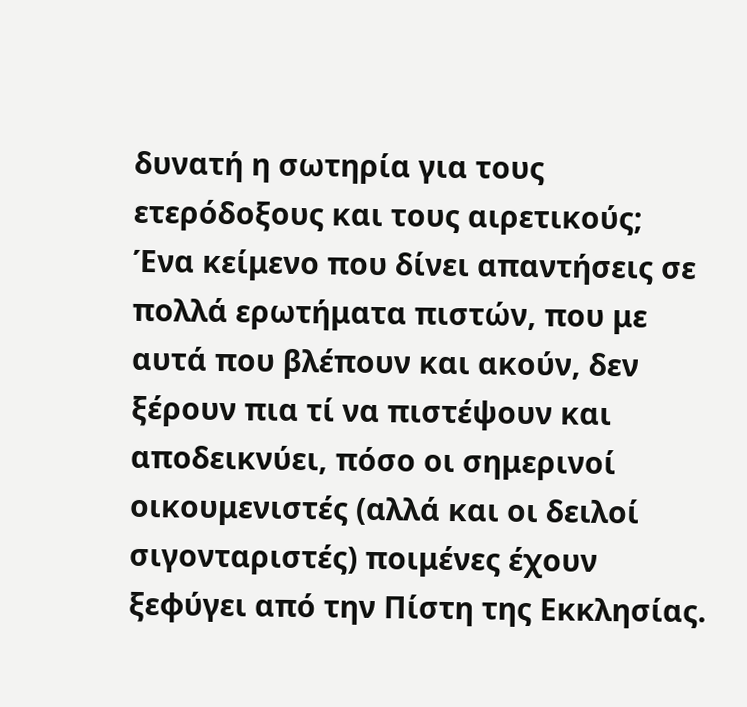δυνατή η σωτηρία για τους ετερόδοξους και τους αιρετικούς;
Ένα κείμενο που δίνει απαντήσεις σε πολλά ερωτήματα πιστών, που με αυτά που βλέπουν και ακούν, δεν ξέρουν πια τί να πιστέψουν και αποδεικνύει, πόσο οι σημερινοί οικουμενιστές (αλλά και οι δειλοί σιγονταριστές) ποιμένες έχουν ξεφύγει από την Πίστη της Εκκλησίας.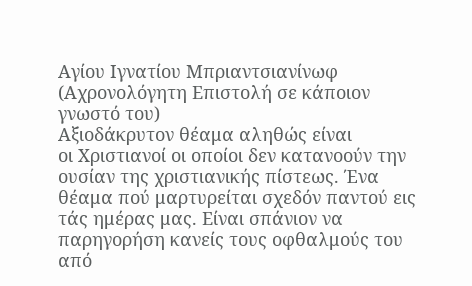Αγίου Ιγνατίου Μπριαντσιανίνωφ
(Αχρονολόγητη Επιστολή σε κάποιον γνωστό του)
Αξιοδάκρυτον θέαμα αληθώς είναι
οι Χριστιανοί οι οποίοι δεν κατανοούν την ουσίαν της χριστιανικής πίστεως. Ένα
θέαμα πού μαρτυρείται σχεδόν παντού εις τάς ημέρας μας. Είναι σπάνιον να
παρηγορήση κανείς τους οφθαλμούς του από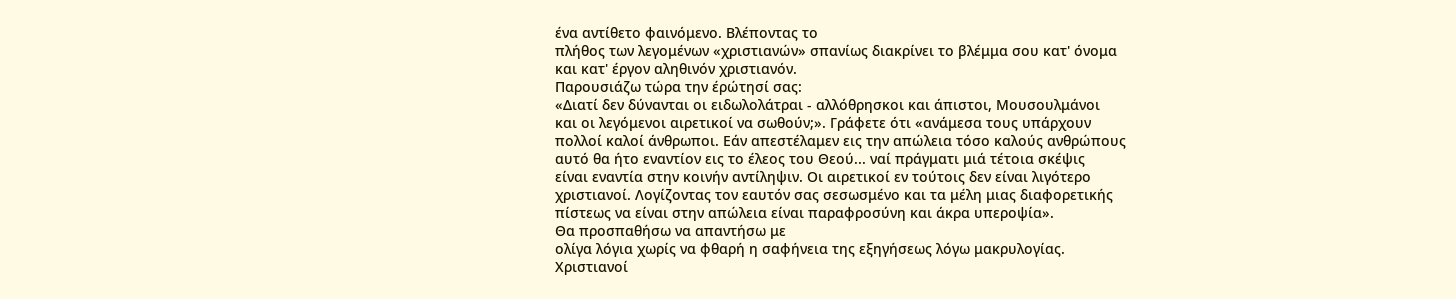ένα αντίθετο φαινόμενο. Βλέποντας το
πλήθος των λεγομένων «χριστιανών» σπανίως διακρίνει το βλέμμα σου κατ' όνομα
και κατ' έργον αληθινόν χριστιανόν.
Παρουσιάζω τώρα την έρώτησί σας:
«Διατί δεν δύνανται οι ειδωλολάτραι - αλλόθρησκοι και άπιστοι, Μουσουλμάνοι
και οι λεγόμενοι αιρετικοί να σωθούν;». Γράφετε ότι «ανάμεσα τους υπάρχουν
πολλοί καλοί άνθρωποι. Εάν απεστέλαμεν εις την απώλεια τόσο καλούς ανθρώπους
αυτό θα ήτο εναντίον εις το έλεος του Θεού... ναί πράγματι μιά τέτοια σκέψις
είναι εναντία στην κοινήν αντίληψιν. Οι αιρετικοί εν τούτοις δεν είναι λιγότερο
χριστιανοί. Λογίζοντας τον εαυτόν σας σεσωσμένο και τα μέλη μιας διαφορετικής
πίστεως να είναι στην απώλεια είναι παραφροσύνη και άκρα υπεροψία».
Θα προσπαθήσω να απαντήσω με
ολίγα λόγια χωρίς να φθαρή η σαφήνεια της εξηγήσεως λόγω μακρυλογίας.
Χριστιανοί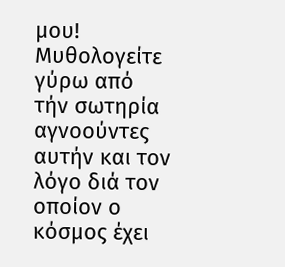μου! Μυθολογείτε γύρω από
τήν σωτηρία αγνοούντες αυτήν και τον λόγο διά τον οποίον ο
κόσμος έχει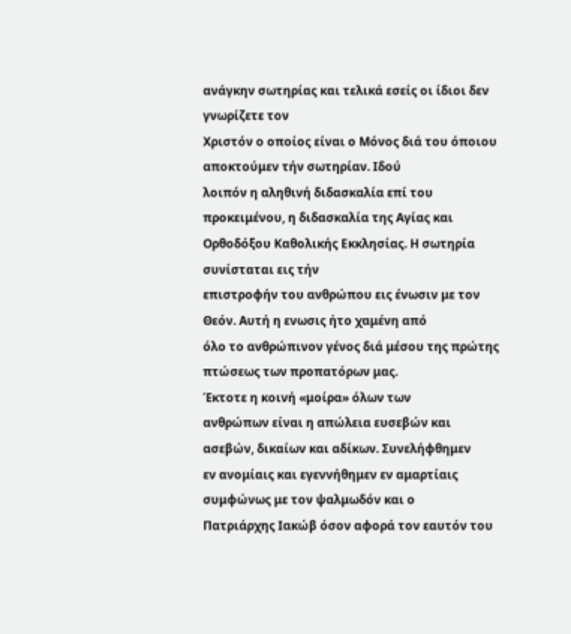ανάγκην σωτηρίας και τελικά εσείς οι ίδιοι δεν γνωρίζετε τον
Χριστόν ο οποίος είναι ο Μόνος διά του όποιου αποκτούμεν τήν σωτηρίαν. Ιδού
λοιπόν η αληθινή διδασκαλία επί του προκειμένου, η διδασκαλία της Αγίας και
Ορθοδόξου Καθολικής Εκκλησίας. Η σωτηρία συνίσταται εις τήν
επιστροφήν του ανθρώπου εις ένωσιν με τον Θεόν. Αυτή η ενωσις ήτο χαμένη από
όλο το ανθρώπινον γένος διά μέσου της πρώτης πτώσεως των προπατόρων μας.
Έκτοτε η κοινή «μοίρα» όλων των
ανθρώπων είναι η απώλεια ευσεβών και ασεβών, δικαίων και αδίκων. Συνελήφθημεν
εν ανομίαις και εγεννήθημεν εν αμαρτίαις συμφώνως με τον ψαλμωδόν και ο
Πατριάρχης Ιακώβ όσον αφορά τον εαυτόν του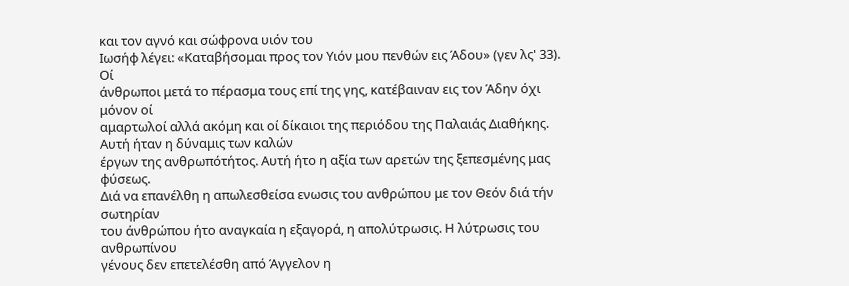και τον αγνό και σώφρονα υιόν του
Ιωσήφ λέγει: «Καταβήσομαι προς τον Υιόν μου πενθών εις Άδου» (γεν λς' 33). Οί
άνθρωποι μετά το πέρασμα τους επί της γης, κατέβαιναν εις τον Άδην όχι μόνον οί
αμαρτωλοί αλλά ακόμη και οί δίκαιοι της περιόδου της Παλαιάς Διαθήκης.
Αυτή ήταν η δύναμις των καλών
έργων της ανθρωπότήτος. Αυτή ήτο η αξία των αρετών της ξεπεσμένης μας φύσεως.
Διά να επανέλθη η απωλεσθείσα ενωσις του ανθρώπου με τον Θεόν διά τήν σωτηρίαν
του άνθρώπου ήτο αναγκαία η εξαγορά, η απολύτρωσις. Η λύτρωσις του ανθρωπίνου
γένους δεν επετελέσθη από Άγγελον η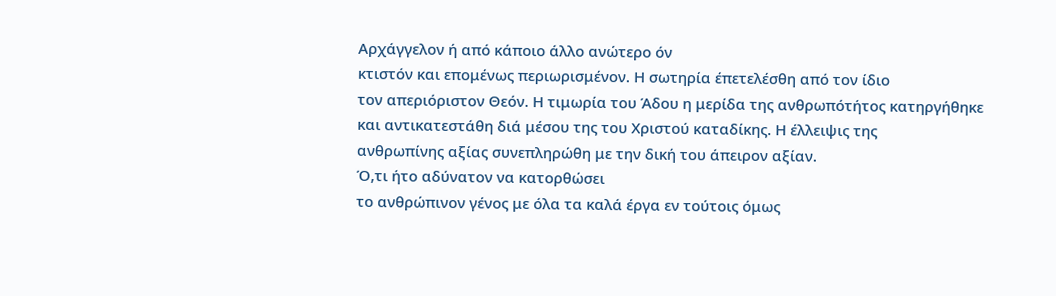Αρχάγγελον ή από κάποιο άλλο ανώτερο όν
κτιστόν και επομένως περιωρισμένον. Η σωτηρία έπετελέσθη από τον ίδιο
τον απεριόριστον Θεόν. Η τιμωρία του Άδου η μερίδα της ανθρωπότήτος κατηργήθηκε
και αντικατεστάθη διά μέσου της του Χριστού καταδίκης. Η έλλειψις της
ανθρωπίνης αξίας συνεπληρώθη με την δική του άπειρον αξίαν.
Ό,τι ήτο αδύνατον να κατορθώσει
το ανθρώπινον γένος με όλα τα καλά έργα εν τούτοις όμως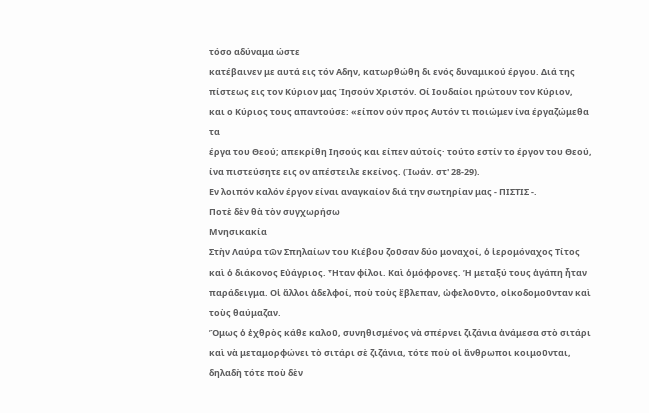τόσο αδύναμα ώστε
κατέβαινεν με αυτά εις τόν Αδην, κατωρθώθη δι ενός δυναμικού έργου. Διά της
πίστεως εις τον Κύριον μας Ίησούν Χριστόν. Οί Ιουδαίοι ηρώτουν τον Κύριον,
και ο Κύριος τους απαντούσε: «είπον ούν προς Αυτόν τι ποιώμεν ίνα έργαζώμεθα τα
έργα του Θεού; απεκρίθη Ιησούς και είπεν αύτοίς· τούτο εστίν το έργον του Θεού,
ίνα πιστεύσητε εις ον απέστειλε εκείνος. (Ίωάν. στ' 28-29).
Εν λοιπόν καλόν έργον είναι αναγκαίον διά την σωτηρίαν μας - ΠΙΣΤΙΣ -.
Ποτὲ δὲν θὰ τὸν συγχωρήσω
Μνησικακία
Στὴν Λαύρα τῶν Σπηλαίων του Κιέβου ζοῦσαν δύο μοναχοί, ὁ ἱερομόναχος Τίτος καὶ ὁ διάκονος Εὐάγριος. Ἦταν φίλοι. Καὶ ὁμόφρονες. Ἡ μεταξύ τους ἀγάπη ἦταν παράδειγμα. Οἱ ἄλλοι ἀδελφοί, ποὺ τοὺς ἔβλεπαν, ὠφελοῦντο, οἰκοδομοῦνταν καὶ τοὺς θαύμαζαν.
Ὅμως ὁ ἐχθρὸς κάθε καλοῦ, συνηθισμένος νὰ σπέρνει ζιζάνια ἀνάμεσα στὸ σιτάρι καὶ νὰ μεταμορφώνει τὸ σιτάρι σὲ ζιζάνια, τότε ποὺ οἱ ἄνθρωποι κοιμοῦνται, δηλαδὴ τότε ποὺ δὲν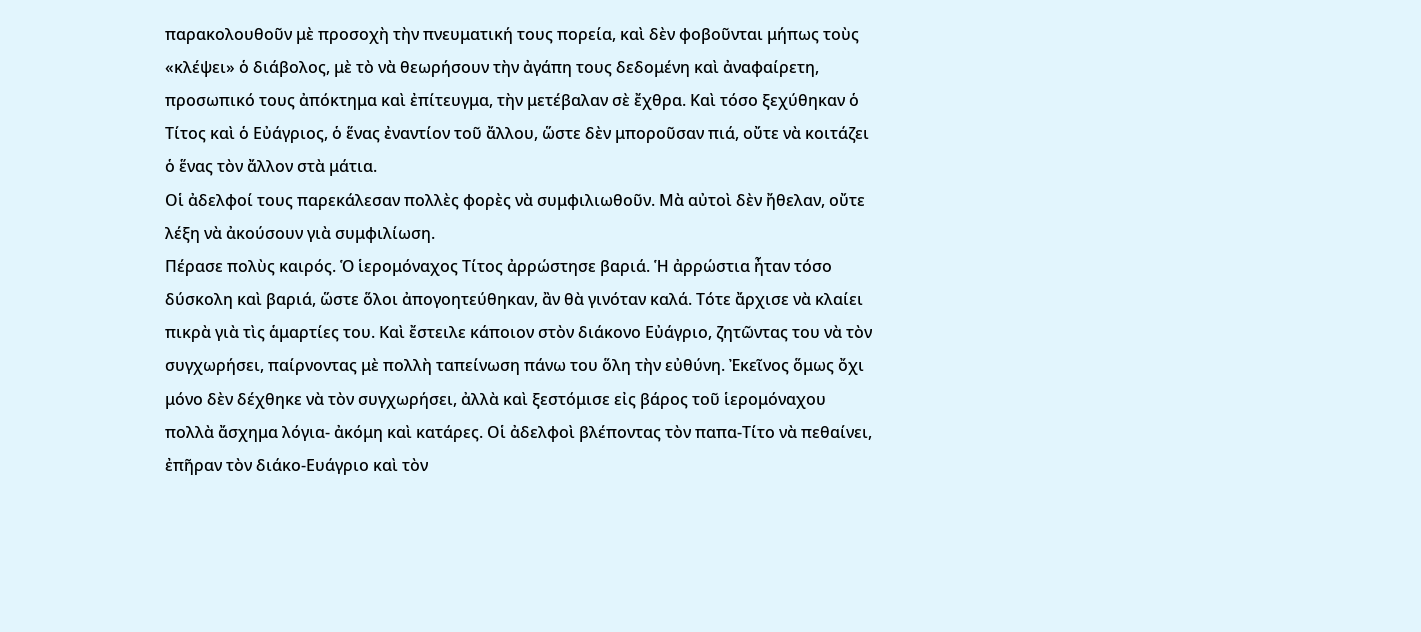παρακολουθοῦν μὲ προσοχὴ τὴν πνευματική τους πορεία, καὶ δὲν φοβοῦνται μήπως τοὺς «κλέψει» ὁ διάβολος, μὲ τὸ νὰ θεωρήσουν τὴν ἀγάπη τους δεδομένη καὶ ἀναφαίρετη, προσωπικό τους ἀπόκτημα καὶ ἐπίτευγμα, τὴν μετέβαλαν σὲ ἔχθρα. Καὶ τόσο ξεχύθηκαν ὁ Τίτος καὶ ὁ Εὐάγριος, ὁ ἕνας ἐναντίον τοῦ ἄλλου, ὥστε δὲν μποροῦσαν πιά, οὔτε νὰ κοιτάζει ὁ ἕνας τὸν ἄλλον στὰ μάτια.
Οἱ ἀδελφοί τους παρεκάλεσαν πολλὲς φορὲς νὰ συμφιλιωθοῦν. Μὰ αὐτοὶ δὲν ἤθελαν, οὔτε λέξη νὰ ἀκούσουν γιὰ συμφιλίωση.
Πέρασε πολὺς καιρός. Ὁ ἱερομόναχος Τίτος ἀρρώστησε βαριά. Ἡ ἀρρώστια ἦταν τόσο δύσκολη καὶ βαριά, ὥστε ὅλοι ἀπογοητεύθηκαν, ἂν θὰ γινόταν καλά. Τότε ἄρχισε νὰ κλαίει πικρὰ γιὰ τὶς ἁμαρτίες του. Καὶ ἔστειλε κάποιον στὸν διάκονο Εὐάγριο, ζητῶντας του νὰ τὸν συγχωρήσει, παίρνοντας μὲ πολλὴ ταπείνωση πάνω του ὅλη τὴν εὐθύνη. Ἐκεῖνος ὅμως ὄχι μόνο δὲν δέχθηκε νὰ τὸν συγχωρήσει, ἀλλὰ καὶ ξεστόμισε εἰς βάρος τοῦ ἱερομόναχου πολλὰ ἄσχημα λόγια- ἀκόμη καὶ κατάρες. Οἱ ἀδελφοὶ βλέποντας τὸν παπα-Τίτο νὰ πεθαίνει, ἐπῆραν τὸν διάκο-Ευάγριο καὶ τὸν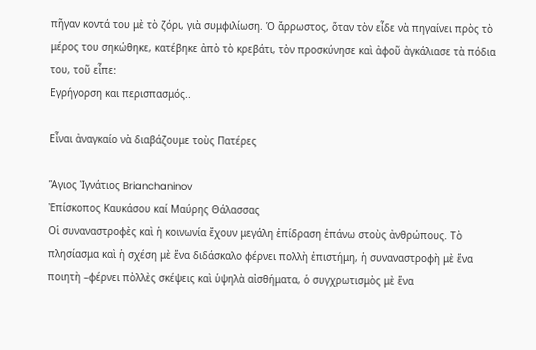πῆγαν κοντά του μὲ τὸ ζόρι, γιὰ συμφιλίωση. Ὁ ἄρρωστος, ὅταν τὸν εἶδε νὰ πηγαίνει πρὸς τὸ μέρος του σηκώθηκε, κατέβηκε ἀπὸ τὸ κρεβάτι, τὸν προσκύνησε καὶ ἀφοῦ ἀγκάλιασε τὰ πόδια του, τοῦ εἶπε:
Εγρήγορση και περισπασμός..

Εἶναι ἀναγκαίο νὰ διαβάζουμε τοὺς Πατέρες

Ἅγιος Ἰγνάτιος Brianchaninov
Ἐπίσκοπος Καυκάσου καί Μαύρης Θάλασσας
Οἱ συναναστροφὲς καὶ ἡ κοινωνία ἔχουν μεγάλη ἐπίδραση ἐπάνω στoὺς ἀνθρώπους. Τὸ πλησίασμα καὶ ἡ σχέση μὲ ἕνα διδάσκαλο φέρνει πoλλὴ ἐπιστήμη, ἡ συναναστροφὴ μὲ ἕνα ποιητὴ –φέρνει πὸλλὲς σκέψεις καὶ ὑψηλὰ αἰσθήματα, ὁ συγχρωτισμὸς μὲ ἕνα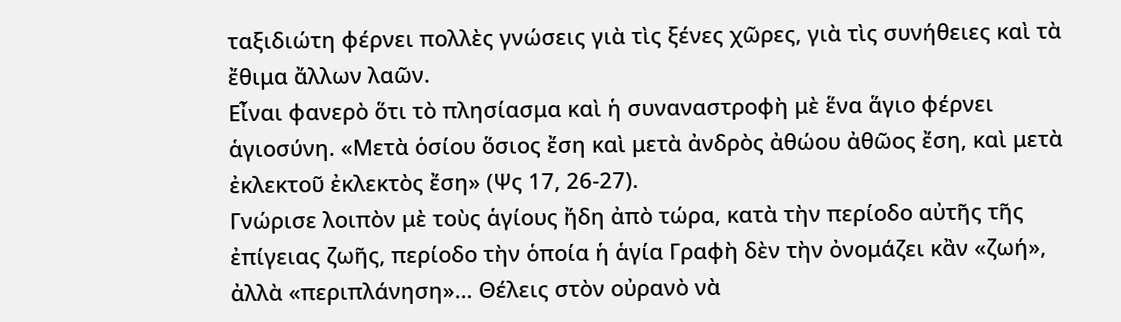ταξιδιώτη φέρνει πoλλὲς γνώσεις γιὰ τὶς ξένες χῶρες, γιὰ τὶς συνήθειες καὶ τὰ ἔθιμα ἄλλων λαῶν.
Εἶναι φανερὸ ὅτι τὸ πλησίασμα καὶ ἡ συναναστροφὴ μὲ ἕνα ἅγιο φέρνει ἁγιοσύνη. «Μετὰ ὁσίου ὅσιος ἔση καὶ μετὰ ἀνδρὸς ἀθώου ἀθῶος ἔση, καὶ μετὰ ἐκλεκτοῦ ἐκλεκτὸς ἔση» (Ψς 17, 26-27).
Γνώρισε λοιπὸν μὲ τοὺς ἁγίους ἤδη ἀπὸ τώρα, κατὰ τὴν περίοδο αὐτῆς τῆς ἐπίγειας ζωῆς, περίοδο τὴν ὁποία ἡ ἁγία Γραφὴ δὲν τὴν ὀνομάζει κἂν «ζωή», ἀλλὰ «περιπλάνηση»… Θέλεις στὸν οὐρανὸ νὰ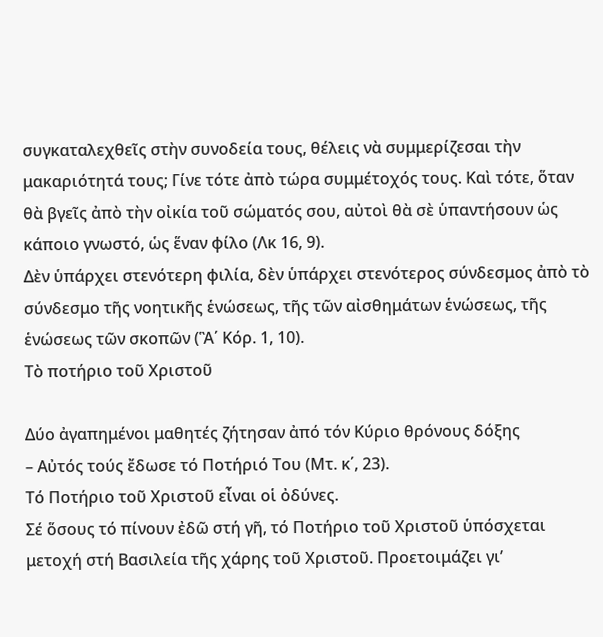συγκαταλεχθεῖς στὴν συνοδεία τους, θέλεις νὰ συμμερίζεσαι τὴν μακαριότητά τους; Γίνε τότε ἀπὸ τώρα συμμέτοχός τους. Καὶ τότε, ὅταν θὰ βγεῖς ἀπὸ τὴν οἰκία τοῦ σώματός σου, αὐτοὶ θὰ σὲ ὑπαντήσουν ὡς κάποιο γνωστό, ὡς ἕναν φίλο (Λκ 16, 9).
Δὲν ὑπάρχει στενότερη φιλία, δὲν ὑπάρχει στενότερος σύνδεσμος ἀπὸ τὸ σύνδεσμο τῆς νοητικῆς ἑνώσεως, τῆς τῶν αἰσθημάτων ἑνώσεως, τῆς ἑνώσεως τῶν σκοπῶν (Ἃ΄ Κόρ. 1, 10).
Τὸ ποτήριο τοῦ Χριστοῦ

Δύο ἀγαπημένοι μαθητές ζήτησαν ἀπό τόν Κύριο θρόνους δόξης
– Αὐτός τούς ἔδωσε τό Ποτήριό Του (Μτ. κ΄, 23).
Τό Ποτήριο τοῦ Χριστοῦ εἶναι οἱ ὀδύνες.
Σέ ὅσους τό πίνουν ἐδῶ στή γῆ, τό Ποτήριο τοῦ Χριστοῦ ὑπόσχεται μετοχή στή Βασιλεία τῆς χάρης τοῦ Χριστοῦ. Προετοιμάζει γι’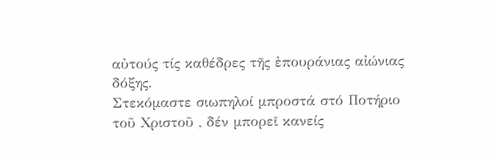αὐτούς τίς καθέδρες τῆς ἐπουράνιας αἰώνιας δόξης.
Στεκόμαστε σιωπηλοί μπροστά στό Ποτήριο τοῦ Χριστοῦ , δέν μπορεῖ κανείς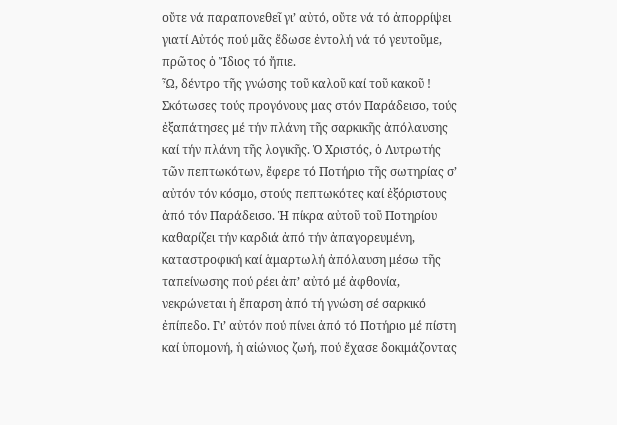οὔτε νά παραπονεθεῖ γι’ αὐτό, οὔτε νά τό ἀπορρίψει γιατί Αὐτός πού μᾶς ἔδωσε ἐντολή νά τό γευτοῦμε, πρῶτος ὁ Ἴδιος τό ἤπιε.
Ὦ, δέντρο τῆς γνώσης τοῦ καλοῦ καί τοῦ κακοῦ ! Σκότωσες τούς προγόνους μας στόν Παράδεισο, τούς ἐξαπάτησες μέ τήν πλάνη τῆς σαρκικῆς ἀπόλαυσης καί τήν πλάνη τῆς λογικῆς. Ὁ Χριστός, ὁ Λυτρωτής τῶν πεπτωκότων, ἔφερε τό Ποτήριο τῆς σωτηρίας σ’ αὐτόν τόν κόσμο, στούς πεπτωκότες καί ἐξόριστους ἀπό τόν Παράδεισο. Ἡ πίκρα αὐτοῦ τοῦ Ποτηρίου καθαρίζει τήν καρδιά ἀπό τήν ἀπαγορευμένη, καταστροφική καί ἁμαρτωλή ἀπόλαυση μέσω τῆς ταπείνωσης πού ρέει ἀπ’ αὐτό μέ ἀφθονία, νεκρώνεται ἡ ἔπαρση ἀπό τή γνώση σέ σαρκικό ἐπίπεδο. Γι’ αὐτόν πού πίνει ἀπό τό Ποτήριο μέ πίστη καί ὑπομονή, ἡ αἰώνιος ζωή, πού ἔχασε δοκιμάζοντας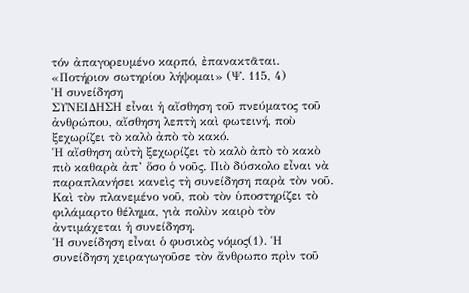τόν ἀπαγορευμένο καρπό, ἐπανακτᾶται.
«Ποτήριον σωτηρίου λήψομαι» (Ψ. 115, 4)
Ἡ συνείδηση
ΣΥΝΕΙΔΗΣΗ εἶναι ἡ αἴσθηση τοῦ πνεύματος τοῦ ἀνθρώπου, αἴσθηση λεπτὴ καὶ φωτεινή, ποὺ ξεχωρίζει τὸ καλὸ ἀπὸ τὸ κακό.
Ἡ αἴσθηση αὐτὴ ξεχωρίζει τὸ καλὸ ἀπὸ τὸ κακὸ πιὸ καθαρὰ ἀπ’ ὅσο ὁ νοῦς. Πιὸ δύσκολο εἶναι νὰ παραπλανήσει κανεὶς τὴ συνείδηση παρὰ τὸν νοῦ. Καὶ τὸν πλανεμένο νοῦ, ποὺ τὸν ὑποστηρίζει τὸ φιλάμαρτο θέλημα, γιὰ πολὺν καιρὸ τὸν ἀντιμάχεται ἡ συνείδηση.
Ἡ συνείδηση εἶναι ὁ φυσικὸς νόμος(1). Ἡ συνείδηση χειραγωγοῦσε τὸν ἄνθρωπο πρὶν τοῦ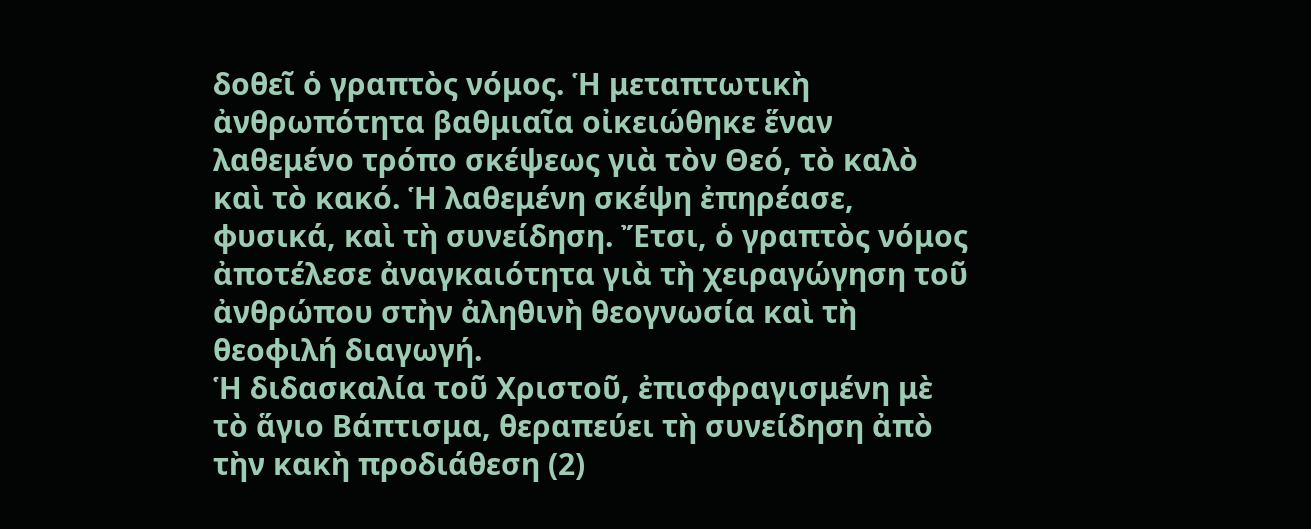δοθεῖ ὁ γραπτὸς νόμος. Ἡ μεταπτωτικὴ ἀνθρωπότητα βαθμιαῖα οἰκειώθηκε ἕναν λαθεμένο τρόπο σκέψεως γιὰ τὸν Θεό, τὸ καλὸ καὶ τὸ κακό. Ἡ λαθεμένη σκέψη ἐπηρέασε, φυσικά, καὶ τὴ συνείδηση. Ἔτσι, ὁ γραπτὸς νόμος ἀποτέλεσε ἀναγκαιότητα γιὰ τὴ χειραγώγηση τοῦ ἀνθρώπου στὴν ἀληθινὴ θεογνωσία καὶ τὴ θεοφιλή διαγωγή.
Ἡ διδασκαλία τοῦ Χριστοῦ, ἐπισφραγισμένη μὲ τὸ ἅγιο Βάπτισμα, θεραπεύει τὴ συνείδηση ἀπὸ τὴν κακὴ προδιάθεση (2)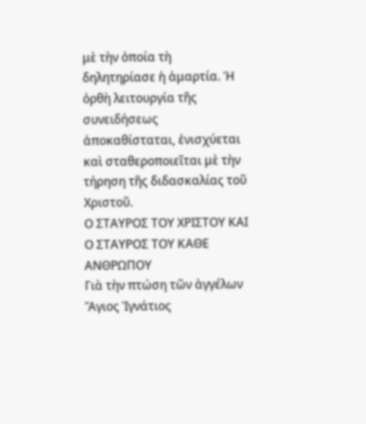μὲ τὴν ὁποία τὴ δηλητηρίασε ἡ ἁμαρτία. Ἡ ὀρθὴ λειτουργία τῆς συνειδήσεως ἀποκαθίσταται, ἐνισχύεται καὶ σταθεροποιεῖται μὲ τὴν τήρηση τῆς διδασκαλίας τοῦ Χριστοῦ.
Ο ΣΤΑΥΡΟΣ ΤΟΥ ΧΡΙΣΤΟΥ ΚΑΙ Ο ΣΤΑΥΡΟΣ ΤΟΥ ΚΑΘΕ ΑΝΘΡΩΠΟΥ
Γιὰ τὴν πτώση τῶν ἀγγέλων
Ἅγιος Ἰγνάτιος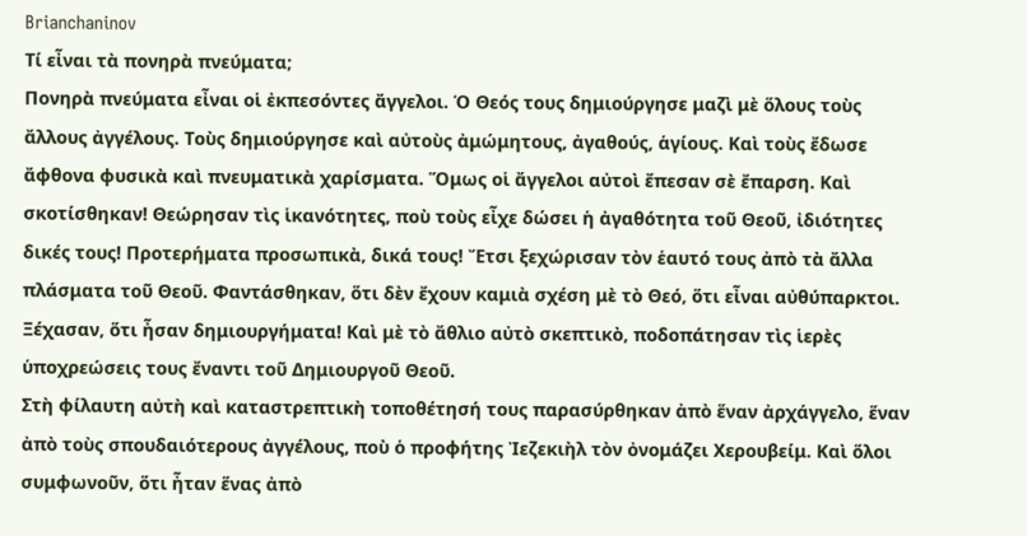Brianchaninov
Τί εἶναι τὰ πονηρὰ πνεύματα;
Πονηρὰ πνεύματα εἶναι οἱ ἐκπεσόντες ἄγγελοι. Ὁ Θεός τους δημιούργησε μαζὶ μὲ ὅλους τοὺς ἄλλους ἀγγέλους. Τοὺς δημιούργησε καὶ αὐτοὺς ἀμώμητους, ἀγαθούς, ἁγίους. Καὶ τοὺς ἔδωσε ἄφθονα φυσικὰ καὶ πνευματικὰ χαρίσματα. Ὅμως οἱ ἄγγελοι αὐτοὶ ἔπεσαν σὲ ἔπαρση. Καὶ σκοτίσθηκαν! Θεώρησαν τὶς ἱκανότητες, ποὺ τοὺς εἶχε δώσει ἡ ἀγαθότητα τοῦ Θεοῦ, ἰδιότητες δικές τους! Προτερήματα προσωπικὰ, δικά τους! Ἔτσι ξεχώρισαν τὸν ἑαυτό τους ἀπὸ τὰ ἄλλα πλάσματα τοῦ Θεοῦ. Φαντάσθηκαν, ὅτι δὲν ἔχουν καμιὰ σχέση μὲ τὸ Θεό, ὅτι εἶναι αὐθύπαρκτοι.
Ξέχασαν, ὅτι ἦσαν δημιουργήματα! Καὶ μὲ τὸ ἄθλιο αὐτὸ σκεπτικὸ, ποδοπάτησαν τὶς ἱερὲς ὑποχρεώσεις τους ἔναντι τοῦ Δημιουργοῦ Θεοῦ.
Στὴ φίλαυτη αὐτὴ καὶ καταστρεπτικὴ τοποθέτησή τους παρασύρθηκαν ἀπὸ ἕναν ἀρχάγγελο, ἕναν ἀπὸ τοὺς σπουδαιότερους ἀγγέλους, ποὺ ὁ προφήτης Ἰεζεκιὴλ τὸν ὀνομάζει Χερουβείμ. Καὶ ὅλοι συμφωνοῦν, ὅτι ἦταν ἕνας ἀπὸ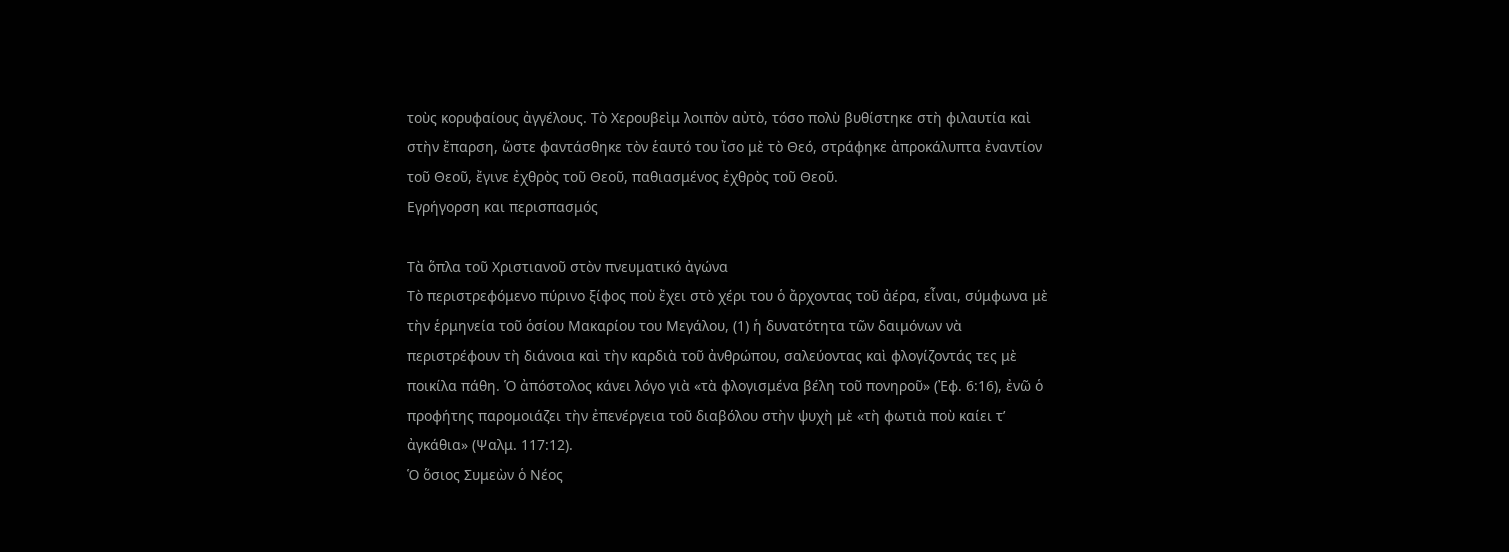τοὺς κορυφαίους ἀγγέλους. Τὸ Χερουβεὶμ λοιπὸν αὐτὸ, τόσο πολὺ βυθίστηκε στὴ φιλαυτία καὶ στὴν ἔπαρση, ὥστε φαντάσθηκε τὸν ἑαυτό του ἴσο μὲ τὸ Θεό, στράφηκε ἀπροκάλυπτα ἐναντίον τοῦ Θεοῦ, ἔγινε ἐχθρὸς τοῦ Θεοῦ, παθιασμένος ἐχθρὸς τοῦ Θεοῦ.
Εγρήγορση και περισπασμός

Τὰ ὅπλα τοῦ Χριστιανοῦ στὸν πνευματικό ἀγώνα
Τὸ περιστρεφόμενο πύρινο ξίφος ποὺ ἔχει στὸ χέρι του ὁ ἄρχοντας τοῦ ἀέρα, εἶναι, σύμφωνα μὲ τὴν ἑρμηνεία τοῦ ὁσίου Μακαρίου του Μεγάλου, (1) ἡ δυνατότητα τῶν δαιμόνων νὰ περιστρέφουν τὴ διάνοια καὶ τὴν καρδιὰ τοῦ ἀνθρώπου, σαλεύοντας καὶ φλογίζοντάς τες μὲ ποικίλα πάθη. Ὁ ἀπόστολος κάνει λόγο γιὰ «τὰ φλογισμένα βέλη τοῦ πονηροῦ» (Ἐφ. 6:16), ἐνῶ ὁ προφήτης παρομοιάζει τὴν ἐπενέργεια τοῦ διαβόλου στὴν ψυχὴ μὲ «τὴ φωτιὰ ποὺ καίει τ’ ἀγκάθια» (Ψαλμ. 117:12).
Ὁ ὅσιος Συμεὼν ὁ Νέος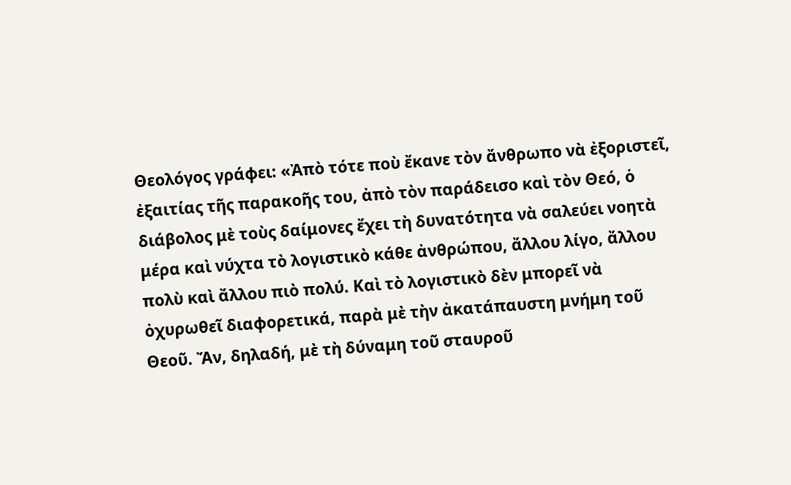Θεολόγος γράφει: «Ἀπὸ τότε ποὺ ἔκανε τὸν ἄνθρωπο νὰ ἐξοριστεῖ, ἐξαιτίας τῆς παρακοῆς του, ἀπὸ τὸν παράδεισο καὶ τὸν Θεό, ὁ διάβολος μὲ τοὺς δαίμονες ἔχει τὴ δυνατότητα νὰ σαλεύει νοητὰ μέρα καὶ νύχτα τὸ λογιστικὸ κάθε ἀνθρώπου, ἄλλου λίγο, ἄλλου πολὺ καὶ ἄλλου πιὸ πολύ. Καὶ τὸ λογιστικὸ δὲν μπορεῖ νὰ ὀχυρωθεῖ διαφορετικά, παρὰ μὲ τὴν ἀκατάπαυστη μνήμη τοῦ Θεοῦ. Ἄν, δηλαδή, μὲ τὴ δύναμη τοῦ σταυροῦ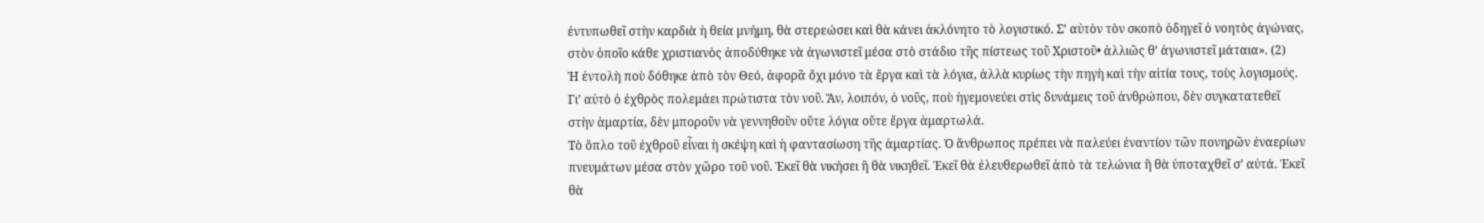ἐντυπωθεῖ στὴν καρδιὰ ἡ θεία μνήμη, θὰ στερεώσει καὶ θὰ κάνει ἀκλόνητο τὸ λογιστικό. Σ’ αὐτὸν τὸν σκοπὸ ὁδηγεῖ ὁ νοητὸς ἀγώνας, στὸν ὁποῖο κάθε χριστιανὸς ἀποδύθηκε νὰ ἀγωνιστεῖ μέσα στὸ στάδιο τῆς πίστεως τοῦ Χριστοῦ• ἀλλιῶς θ’ ἀγωνιστεῖ μάταια». (2)
Ἡ ἐντολὴ ποὺ δόθηκε ἀπὸ τὸν Θεό, ἀφορᾶ ὄχι μόνο τὰ ἔργα καὶ τὰ λόγια, ἀλλὰ κυρίως τὴν πηγὴ καὶ τὴν αἰτία τους, τοὺς λογισμούς. Γι’ αὐτὸ ὁ ἐχθρὸς πολεμάει πρώτιστα τὸν νοῦ. Ἄν, λοιπόν, ὁ νοῦς, ποὺ ἡγεμονεύει στὶς δυνάμεις τοῦ ἀνθρώπου, δὲν συγκατατεθεῖ στὴν ἁμαρτία, δὲν μποροῦν νὰ γεννηθοῦν οὔτε λόγια οὔτε ἔργα ἁμαρτωλά.
Τὸ ὅπλο τοῦ ἐχθροῦ εἶναι ἡ σκέψη καὶ ἡ φαντασίωση τῆς ἁμαρτίας. Ὁ ἄνθρωπος πρέπει νὰ παλεύει ἐναντίον τῶν πονηρῶν ἐναερίων πνευμάτων μέσα στὸν χῶρο τοῦ νοῦ. Ἐκεῖ θὰ νικήσει ἢ θὰ νικηθεῖ. Ἐκεῖ θὰ ἐλευθερωθεῖ ἀπὸ τὰ τελώνια ἢ θὰ ὑποταχθεῖ σ’ αὐτά. Ἐκεῖ θὰ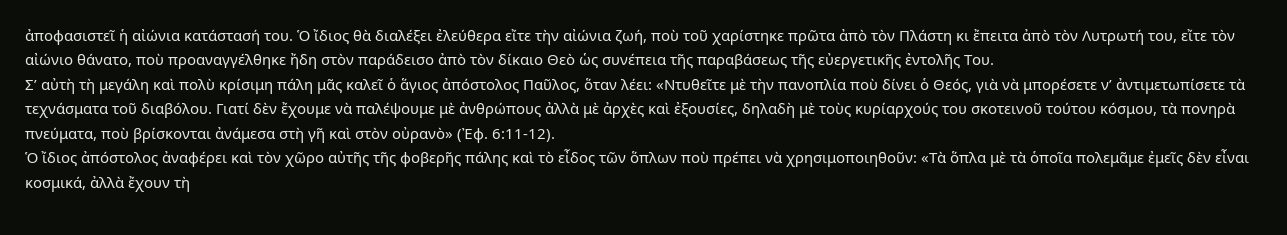ἀποφασιστεῖ ἡ αἰώνια κατάστασή του. Ὁ ἴδιος θὰ διαλέξει ἐλεύθερα εἴτε τὴν αἰώνια ζωή, ποὺ τοῦ χαρίστηκε πρῶτα ἀπὸ τὸν Πλάστη κι ἔπειτα ἀπὸ τὸν Λυτρωτή του, εἴτε τὸν αἰώνιο θάνατο, ποὺ προαναγγέλθηκε ἤδη στὸν παράδεισο ἀπὸ τὸν δίκαιο Θεὸ ὡς συνέπεια τῆς παραβάσεως τῆς εὐεργετικῆς ἐντολῆς Του.
Σ’ αὐτὴ τὴ μεγάλη καὶ πολὺ κρίσιμη πάλη μᾶς καλεῖ ὁ ἅγιος ἀπόστολος Παῦλος, ὅταν λέει: «Ντυθεῖτε μὲ τὴν πανοπλία ποὺ δίνει ὁ Θεός, γιὰ νὰ μπορέσετε ν’ ἀντιμετωπίσετε τὰ τεχνάσματα τοῦ διαβόλου. Γιατί δὲν ἔχουμε νὰ παλέψουμε μὲ ἀνθρώπους ἀλλὰ μὲ ἀρχὲς καὶ ἐξουσίες, δηλαδὴ μὲ τοὺς κυρίαρχούς του σκοτεινοῦ τούτου κόσμου, τὰ πονηρὰ πνεύματα, ποὺ βρίσκονται ἀνάμεσα στὴ γῆ καὶ στὸν οὐρανὸ» (Ἐφ. 6:11-12).
Ὁ ἴδιος ἀπόστολος ἀναφέρει καὶ τὸν χῶρο αὐτῆς τῆς φοβερῆς πάλης καὶ τὸ εἶδος τῶν ὅπλων ποὺ πρέπει νὰ χρησιμοποιηθοῦν: «Τὰ ὅπλα μὲ τὰ ὁποῖα πολεμᾶμε ἐμεῖς δὲν εἶναι κοσμικά, ἀλλὰ ἔχουν τὴ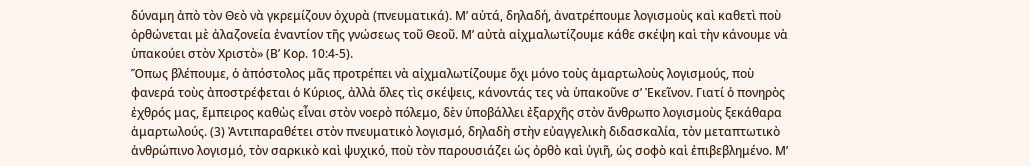δύναμη ἀπὸ τὸν Θεὸ νὰ γκρεμίζουν ὀχυρὰ (πνευματικά). Μ’ αὐτά, δηλαδή, ἀνατρέπουμε λογισμοὺς καὶ καθετὶ ποὺ ὀρθώνεται μὲ ἀλαζονεία ἐναντίον τῆς γνώσεως τοῦ Θεοῦ. Μ’ αὐτὰ αἰχμαλωτίζουμε κάθε σκέψη καὶ τὴν κάνουμε νὰ ὑπακούει στὸν Χριστὸ» (Β’ Κορ. 10:4-5).
Ὅπως βλέπουμε, ὁ ἀπόστολος μᾶς προτρέπει νὰ αἰχμαλωτίζουμε ὄχι μόνο τοὺς ἁμαρτωλοὺς λογισμούς, ποὺ φανερά τοὺς ἀποστρέφεται ὁ Κύριος, ἀλλὰ ὅλες τὶς σκέψεις, κάνοντάς τες νὰ ὑπακοῦνε σ’ Ἐκεῖνον. Γιατί ὁ πονηρὸς ἐχθρός μας, ἔμπειρος καθὼς εἶναι στὸν νοερὸ πόλεμο, δὲν ὑποβάλλει ἐξαρχῆς στὸν ἄνθρωπο λογισμοὺς ξεκάθαρα ἁμαρτωλούς. (3) Ἀντιπαραθέτει στὸν πνευματικὸ λογισμό, δηλαδὴ στὴν εὐαγγελικὴ διδασκαλία, τὸν μεταπτωτικὸ ἀνθρώπινο λογισμό, τὸν σαρκικὸ καὶ ψυχικό, ποὺ τὸν παρουσιάζει ὡς ὀρθὸ καὶ ὑγιῆ, ὡς σοφὸ καὶ ἐπιβεβλημένο. Μ’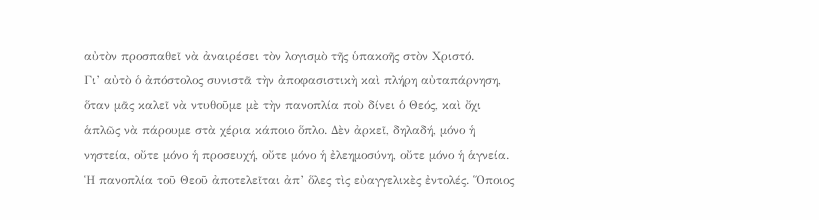αὐτὸν προσπαθεῖ νὰ ἀναιρέσει τὸν λογισμὸ τῆς ὑπακοῆς στὸν Χριστό.
Γι’ αὐτὸ ὁ ἀπόστολος συνιστᾶ τὴν ἀποφασιστικὴ καὶ πλήρη αὐταπάρνηση, ὅταν μᾶς καλεῖ νὰ ντυθοῦμε μὲ τὴν πανοπλία ποὺ δίνει ὁ Θεός, καὶ ὄχι ἁπλῶς νὰ πάρουμε στὰ χέρια κάποιο ὅπλο. Δὲν ἀρκεῖ, δηλαδή, μόνο ἡ νηστεία, οὔτε μόνο ἡ προσευχή, οὔτε μόνο ἡ ἐλεημοσύνη, οὔτε μόνο ἡ ἁγνεία. Ἡ πανοπλία τοῦ Θεοῦ ἀποτελεῖται ἀπ’ ὅλες τὶς εὐαγγελικὲς ἐντολές. Ὅποιος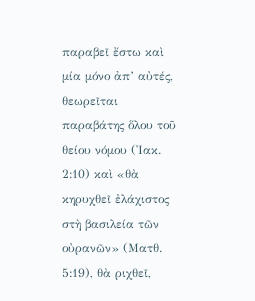παραβεῖ ἔστω καὶ μία μόνο ἀπ’ αὐτές, θεωρεῖται παραβάτης ὅλου τοῦ θείου νόμου (Ἰακ. 2:10) καὶ «θὰ κηρυχθεῖ ἐλάχιστος στὴ βασιλεία τῶν οὐρανῶν» (Ματθ. 5:19), θὰ ριχθεῖ,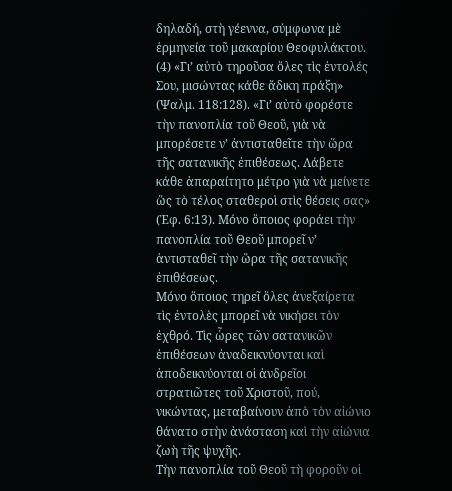δηλαδή, στὴ γέεννα, σύμφωνα μὲ ἑρμηνεία τοῦ μακαρίου Θεοφυλάκτου. (4) «Γι’ αὐτὸ τηροῦσα ὅλες τὶς ἐντολές Σου, μισώντας κάθε ἄδικη πράξη» (Ψαλμ. 118:128). «Γι’ αὐτὸ φορέστε τὴν πανοπλία τοῦ Θεοῦ, γιὰ νὰ μπορέσετε ν’ ἀντισταθεῖτε τὴν ὥρα τῆς σατανικῆς ἐπιθέσεως. Λάβετε κάθε ἀπαραίτητο μέτρο γιὰ νὰ μείνετε ὥς τὸ τέλος σταθεροὶ στὶς θέσεις σας» (Ἐφ. 6:13). Μόνο ὅποιος φοράει τὴν πανοπλία τοῦ Θεοῦ μπορεῖ ν’ ἀντισταθεῖ τὴν ὥρα τῆς σατανικῆς ἐπιθέσεως.
Μόνο ὅποιος τηρεῖ ὅλες ἀνεξαίρετα τὶς ἐντολὲς μπορεῖ νὰ νικήσει τὸν ἐχθρό. Τὶς ὧρες τῶν σατανικῶν ἐπιθέσεων ἀναδεικνύονται καὶ ἀποδεικνύονται οἱ ἀνδρεῖοι στρατιῶτες τοῦ Χριστοῦ, πού, νικώντας, μεταβαίνουν ἀπὸ τὸν αἰώνιο θάνατο στὴν ἀνάσταση καὶ τὴν αἰώνια ζωὴ τῆς ψυχῆς.
Τὴν πανοπλία τοῦ Θεοῦ τὴ φοροῦν οἱ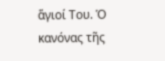ἅγιοί Του. Ὁ κανόνας τῆς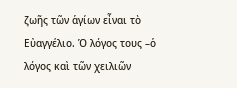ζωῆς τῶν ἁγίων εἶναι τὸ Εὐαγγέλιο. Ὁ λόγος τους –ὁ λόγος καὶ τῶν χειλιῶν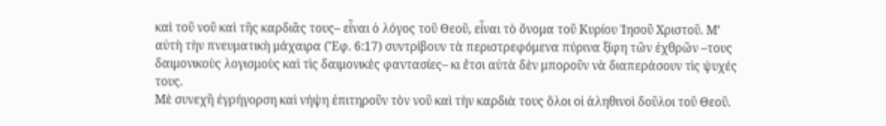καὶ τοῦ νοῦ καὶ τῆς καρδιᾶς τους– εἶναι ὁ λόγος τοῦ Θεοῦ, εἶναι τὸ ὄνομα τοῦ Κυρίου Ἰησοῦ Χριστοῦ. Μ’ αὐτὴ τὴν πνευματικὴ μάχαιρα (Ἔφ. 6:17) συντρίβουν τὰ περιστρεφόμενα πύρινα ξίφη τῶν ἐχθρῶν –τους δαιμονικοὺς λογισμοὺς καὶ τὶς δαιμονικὲς φαντασίες– κι ἔτσι αὐτὰ δὲν μποροῦν νὰ διαπεράσουν τὶς ψυχές τους.
Μὲ συνεχῆ ἐγρήγορση καὶ νήψη ἐπιτηροῦν τὸν νοῦ καὶ τὴν καρδιὰ τους ὅλοι οἱ ἀληθινοὶ δοῦλοι τοῦ Θεοῦ.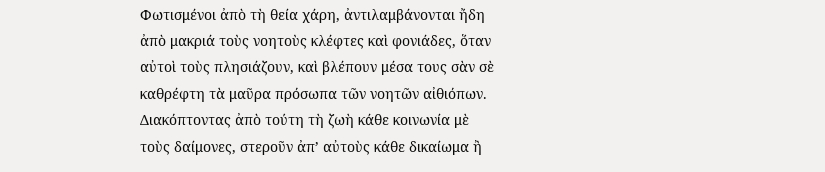Φωτισμένοι ἀπὸ τὴ θεία χάρη, ἀντιλαμβάνονται ἤδη ἀπὸ μακριά τοὺς νοητοὺς κλέφτες καὶ φονιάδες, ὅταν αὐτοὶ τοὺς πλησιάζουν, καὶ βλέπουν μέσα τους σὰν σὲ καθρέφτη τὰ μαῦρα πρόσωπα τῶν νοητῶν αἰθιόπων. Διακόπτοντας ἀπὸ τούτη τὴ ζωὴ κάθε κοινωνία μὲ τοὺς δαίμονες, στεροῦν ἀπ’ αὐτοὺς κάθε δικαίωμα ἢ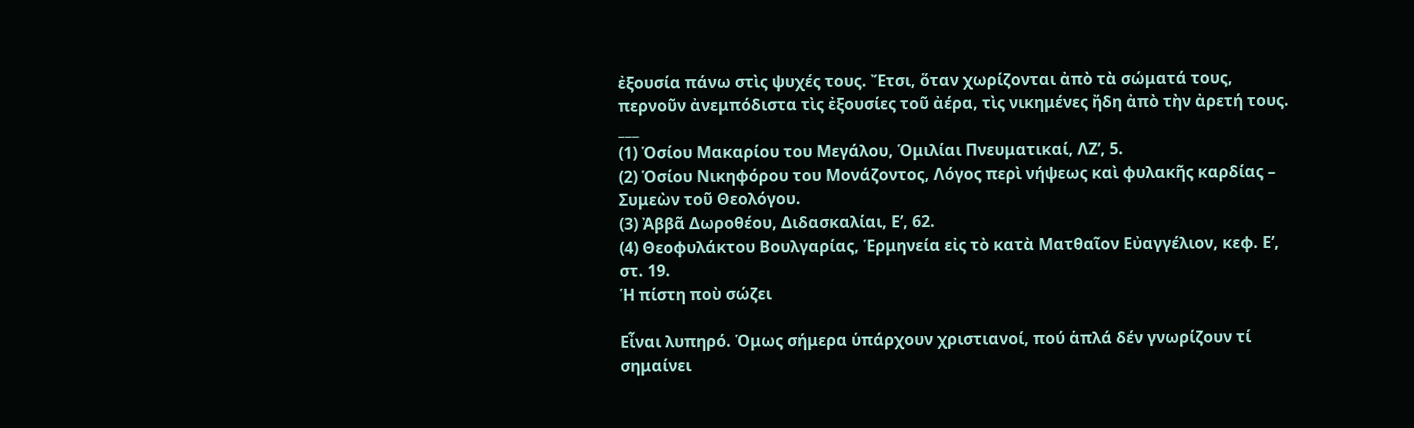ἐξουσία πάνω στὶς ψυχές τους. Ἔτσι, ὅταν χωρίζονται ἀπὸ τὰ σώματά τους, περνοῦν ἀνεμπόδιστα τὶς ἐξουσίες τοῦ ἀέρα, τὶς νικημένες ἤδη ἀπὸ τὴν ἀρετή τους.
___
(1) Ὁσίου Μακαρίου του Μεγάλου, Ὁμιλίαι Πνευματικαί, ΛΖ’, 5.
(2) Ὁσίου Νικηφόρου του Μονάζοντος, Λόγος περὶ νήψεως καὶ φυλακῆς καρδίας – Συμεὼν τοῦ Θεολόγου.
(3) Ἀββᾶ Δωροθέου, Διδασκαλίαι, Ε’, 62.
(4) Θεοφυλάκτου Βουλγαρίας, Ἑρμηνεία εἰς τὸ κατὰ Ματθαῖον Εὐαγγέλιον, κεφ. Ε’, στ. 19.
Ἡ πίστη ποὺ σώζει

Εἶναι λυπηρό. Ὁμως σήμερα ὑπάρχουν χριστιανοί, πού ἁπλά δέν γνωρίζουν τί σημαίνει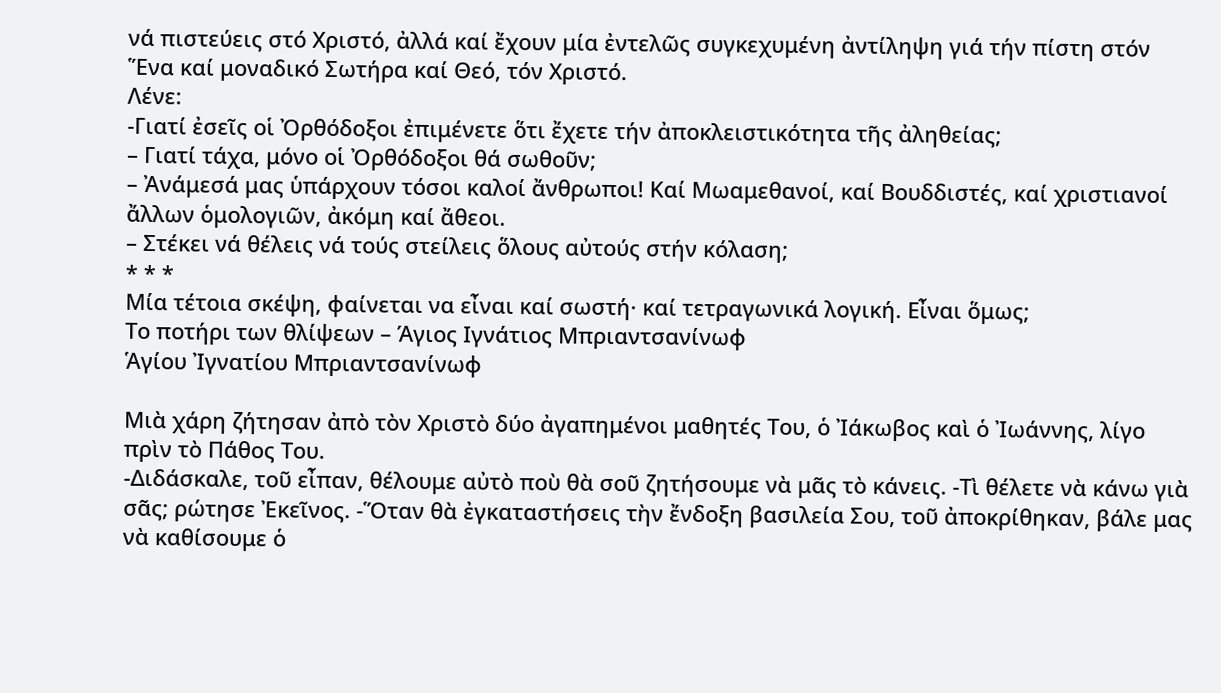νά πιστεύεις στό Χριστό, ἀλλά καί ἔχουν μία ἐντελῶς συγκεχυμένη ἀντίληψη γιά τήν πίστη στόν Ἕνα καί μοναδικό Σωτήρα καί Θεό, τόν Χριστό.
Λένε:
-Γιατί ἐσεῖς οἱ Ὀρθόδοξοι ἐπιμένετε ὅτι ἔχετε τήν ἀποκλειστικότητα τῆς ἀληθείας;
– Γιατί τάχα, μόνο οἱ Ὀρθόδοξοι θά σωθοῦν;
– Ἀνάμεσά μας ὑπάρχουν τόσοι καλοί ἄνθρωποι! Καί Μωαμεθανοί, καί Βουδδιστές, καί χριστιανοί ἄλλων ὁμολογιῶν, ἀκόμη καί ἄθεοι.
– Στέκει νά θέλεις νά τούς στείλεις ὅλους αὐτούς στήν κόλαση;
* * *
Μία τέτοια σκέψη, φαίνεται να εἶναι καί σωστή· καί τετραγωνικά λογική. Εἶναι ὅμως;
Το ποτήρι των θλίψεων – Άγιος Ιγνάτιος Μπριαντσανίνωφ
Ἁγίου Ἰγνατίου Μπριαντσανίνωφ

Μιὰ χάρη ζήτησαν ἀπὸ τὸν Χριστὸ δύο ἀγαπημένοι μαθητές Του, ὁ Ἰάκωβος καὶ ὁ Ἰωάννης, λίγο πρὶν τὸ Πάθος Του.
-Διδάσκαλε, τοῦ εἶπαν, θέλουμε αὐτὸ ποὺ θὰ σοῦ ζητήσουμε νὰ μᾶς τὸ κάνεις. -Τὶ θέλετε νὰ κάνω γιὰ σᾶς; ρώτησε Ἐκεῖνος. -Ὅταν θὰ ἐγκαταστήσεις τὴν ἔνδοξη βασιλεία Σου, τοῦ ἀποκρίθηκαν, βάλε μας νὰ καθίσουμε ὁ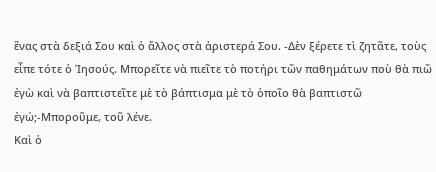ἕνας στὰ δεξιά Σου καὶ ὁ ἄλλος στὰ ἀριστερά Σου. -Δὲν ξέρετε τὶ ζητᾶτε, τοὺς εἶπε τότε ὁ Ἰησούς. Μπορεῖτε νὰ πιεῖτε τὸ ποτήρι τῶν παθημάτων ποὺ θὰ πιῶ ἐγὼ καὶ νὰ βαπτιστεῖτε μὲ τὸ βάπτισμα μὲ τὸ ὁποῖο θὰ βαπτιστῶ ἐγώ;-Μποροῦμε, τοῦ λένε.
Καὶ ὁ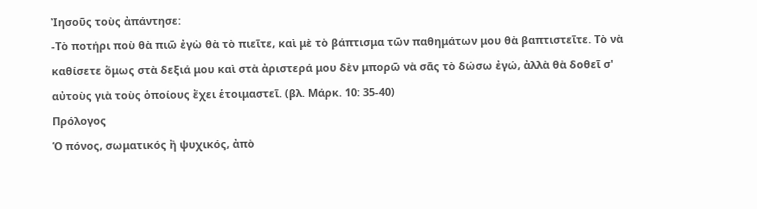Ἰησοῦς τοὺς ἀπάντησε:
-Τὸ ποτήρι ποὺ θὰ πιῶ ἐγὼ θὰ τὸ πιεῖτε, καὶ μὲ τὸ βάπτισμα τῶν παθημάτων μου θὰ βαπτιστεῖτε. Τὸ νὰ καθίσετε ὅμως στὰ δεξιά μου καὶ στὰ ἀριστερά μου δὲν μπορῶ νὰ σᾶς τὸ δώσω ἐγώ, ἀλλὰ θὰ δοθεῖ σ' αὐτοὺς γιὰ τοὺς ὁποίους ἔχει ἑτοιμαστεῖ. (βλ. Μάρκ. 10: 35-40)
Πρόλογος
Ὁ πόνος, σωματικός ἢ ψυχικός, ἀπὸ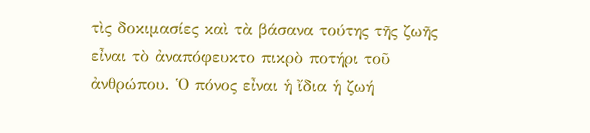τὶς δοκιμασίες καὶ τὰ βάσανα τούτης τῆς ζωῆς εἶναι τὸ ἀναπόφευκτο πικρὸ ποτήρι τοῦ ἀνθρώπου. Ὁ πόνος εἶναι ἡ ἴδια ἡ ζωή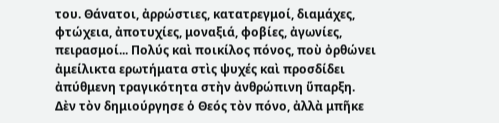του. Θάνατοι, ἀρρώστιες, κατατρεγμοί, διαμάχες, φτώχεια, ἀποτυχίες, μοναξιά, φοβίες, ἀγωνίες, πειρασμοί... Πολύς καὶ ποικίλος πόνος, ποὺ ὀρθώνει ἀμείλικτα ερωτήματα στὶς ψυχές καὶ προσδίδει ἀπύθμενη τραγικότητα στὴν ἀνθρώπινη ὕπαρξη.
Δὲν τὸν δημιούργησε ὁ Θεός τὸν πόνο, ἀλλὰ μπῆκε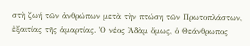στὴ ζωή τῶν ἀνθρώπων μετὰ τὴν πτώση τῶν Πρωτοπλάστων, ἐξαιτίας τῆς ἁμαρτίας. Ὁ νέος Ἀδὰμ ὅμως, ὁ Θεάνθρωπος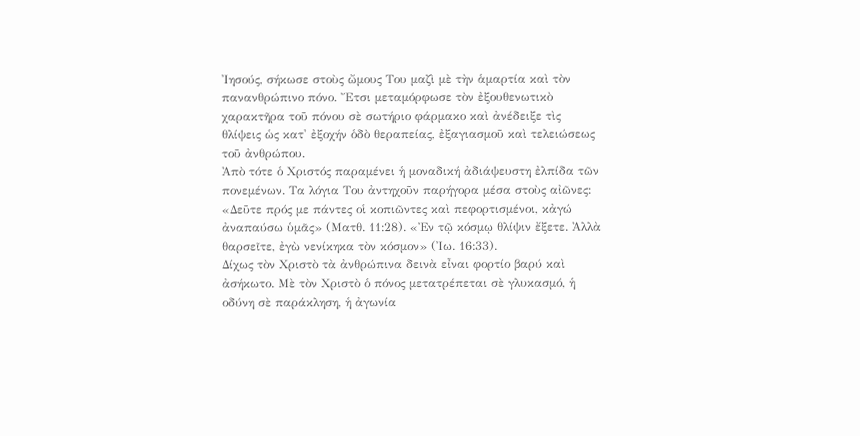Ἰησούς, σήκωσε στοὺς ὤμους Του μαζὶ μὲ τὴν ἁμαρτία καὶ τὸν πανανθρώπινο πόνο. Ἔτσι μεταμόρφωσε τὸν ἐξουθενωτικὸ χαρακτῆρα τοῦ πόνου σὲ σωτήριο φάρμακο καὶ ἀνέδειξε τὶς θλίψεις ὡς κατ' ἐξοχήν ὁδὸ θεραπείας, ἐξαγιασμοῦ καὶ τελειώσεως τοῦ ἀνθρώπου.
Ἀπὸ τότε ὁ Χριστός παραμένει ἡ μοναδική ἀδιάψευστη ἐλπίδα τῶν πονεμένων. Τα λόγια Του ἀντηχοῦν παρήγορα μέσα στοὺς αἰῶνες: «Δεῦτε πρός με πάντες οἱ κοπιῶντες καὶ πεφορτισμένοι, κἀγώ ἀναπαύσω ὑμᾶς» (Ματθ. 11:28). «Ἐν τῷ κόσμῳ θλίψιν ἔξετε. Ἀλλὰ θαρσεῖτε, ἐγὼ νενίκηκα τὸν κόσμον» (Ἰω. 16:33).
Δίχως τὸν Χριστὸ τὰ ἀνθρώπινα δεινὰ εἶναι φορτίο βαρύ καὶ ἀσήκωτο. Μὲ τὸν Χριστὸ ὁ πόνος μετατρέπεται σὲ γλυκασμό, ἡ οδύνη σὲ παράκληση, ἡ ἀγωνία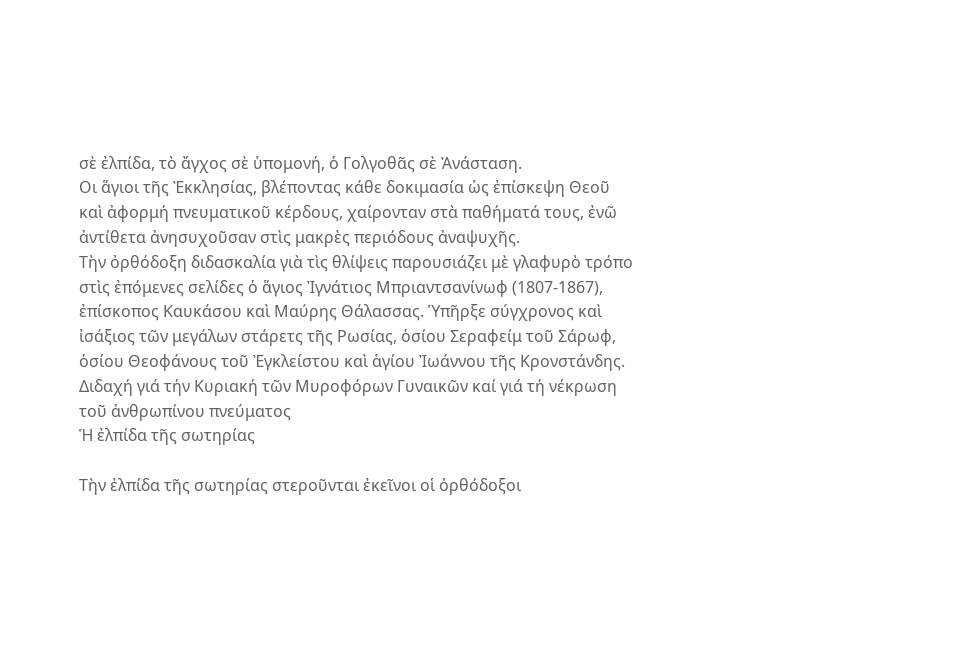σὲ ἐλπίδα, τὸ ἄγχος σὲ ὑπομονή, ὁ Γολγοθᾶς σὲ Ἀνάσταση.
Οι ἅγιοι τῆς Ἐκκλησίας, βλέποντας κάθε δοκιμασία ὡς ἐπίσκεψη Θεοῦ καὶ ἀφορμή πνευματικοῦ κέρδους, χαίρονταν στὰ παθήματά τους, ἐνῶ ἀντίθετα ἀνησυχοῦσαν στὶς μακρὲς περιόδους ἀναψυχῆς.
Τὴν ὀρθόδοξη διδασκαλία γιὰ τὶς θλίψεις παρουσιάζει μὲ γλαφυρὸ τρόπο στὶς ἐπόμενες σελίδες ὁ ἅγιος Ἰγνάτιος Μπριαντσανίνωφ (1807-1867), ἐπίσκοπος Καυκάσου καὶ Μαύρης Θάλασσας. Ὑπῆρξε σύγχρονος καὶ ἰσάξιος τῶν μεγάλων στάρετς τῆς Ρωσίας, ὁσίου Σεραφείμ τοῦ Σάρωφ, ὁσίου Θεοφάνους τοῦ Ἐγκλείστου καὶ ἁγίου Ἰωάννου τῆς Κρονστάνδης.
Διδαχή γιά τήν Κυριακή τῶν Μυροφόρων Γυναικῶν καί γιά τή νέκρωση τοῦ ἀνθρωπίνου πνεύματος
Ἡ ἐλπίδα τῆς σωτηρίας

Τὴν ἐλπίδα τῆς σωτηρίας στεροῦνται ἐκεῖνοι οἱ ὀρθόδοξοι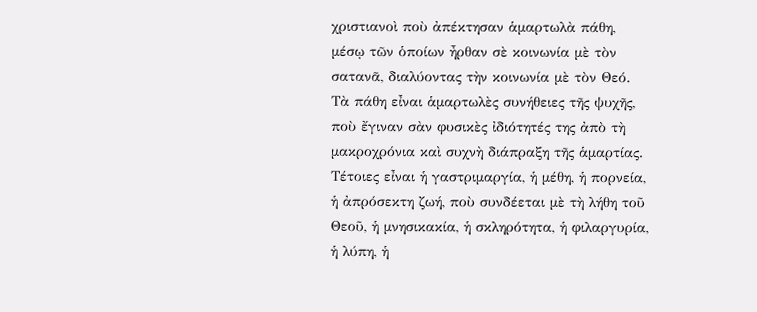χριστιανοὶ ποὺ ἀπέκτησαν ἁμαρτωλὰ πάθη, μέσῳ τῶν ὁποίων ἦρθαν σὲ κοινωνία μὲ τὸν σατανᾶ, διαλύοντας τὴν κοινωνία μὲ τὸν Θεό.
Τὰ πάθη εἶναι ἁμαρτωλὲς συνήθειες τῆς ψυχῆς, ποὺ ἔγιναν σὰν φυσικὲς ἰδιότητές της ἀπὸ τὴ μακροχρόνια καὶ συχνὴ διάπραξη τῆς ἁμαρτίας. Τέτοιες εἶναι ἡ γαστριμαργία, ἡ μέθη, ἡ πορνεία, ἡ ἀπρόσεκτη ζωή, ποὺ συνδέεται μὲ τὴ λήθη τοῦ Θεοῦ, ἡ μνησικακία, ἡ σκληρότητα, ἡ φιλαργυρία, ἡ λύπη, ἡ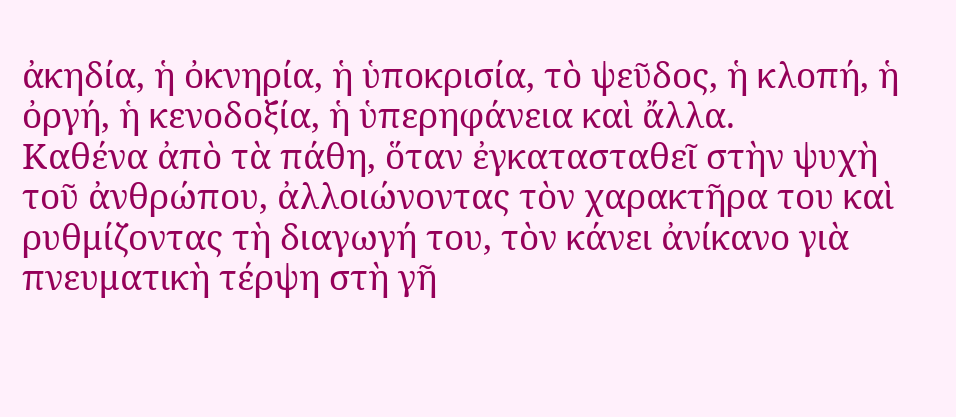ἀκηδία, ἡ ὀκνηρία, ἡ ὑποκρισία, τὸ ψεῦδος, ἡ κλοπή, ἡ ὀργή, ἡ κενοδοξία, ἡ ὑπερηφάνεια καὶ ἄλλα.
Καθένα ἀπὸ τὰ πάθη, ὅταν ἐγκατασταθεῖ στὴν ψυχὴ τοῦ ἀνθρώπου, ἀλλοιώνοντας τὸν χαρακτῆρα του καὶ ρυθμίζοντας τὴ διαγωγή του, τὸν κάνει ἀνίκανο γιὰ πνευματικὴ τέρψη στὴ γῆ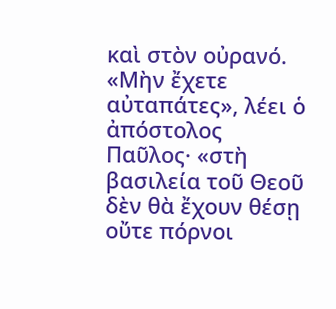καὶ στὸν οὐρανό. «Μὴν ἔχετε αὐταπάτες», λέει ὁ ἀπόστολος Παῦλος· «στὴ βασιλεία τοῦ Θεοῦ δὲν θὰ ἔχουν θέσῃ οὔτε πόρνοι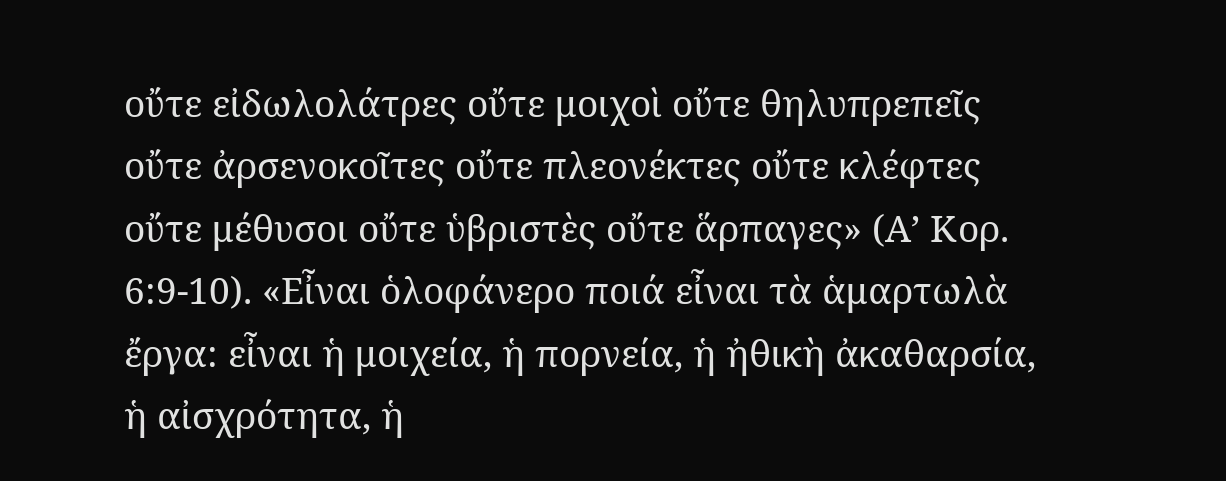οὔτε εἰδωλολάτρες οὔτε μοιχοὶ οὔτε θηλυπρεπεῖς οὔτε ἀρσενοκοῖτες οὔτε πλεονέκτες οὔτε κλέφτες οὔτε μέθυσοι οὔτε ὑβριστὲς οὔτε ἅρπαγες» (Α’ Κορ. 6:9-10). «Εἶναι ὁλοφάνερο ποιά εἶναι τὰ ἁμαρτωλὰ ἔργα: εἶναι ἡ μοιχεία, ἡ πορνεία, ἡ ἠθικὴ ἀκαθαρσία, ἡ αἰσχρότητα, ἡ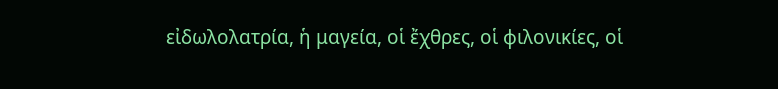εἰδωλολατρία, ἡ μαγεία, οἱ ἔχθρες, οἱ φιλονικίες, οἱ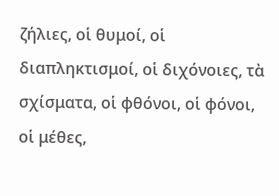ζήλιες, οἱ θυμοί, οἱ διαπληκτισμοί, οἱ διχόνοιες, τὰ σχίσματα, οἱ φθόνοι, οἱ φόνοι, οἱ μέθες,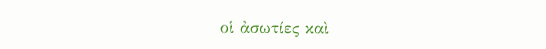οἱ ἀσωτίες καὶ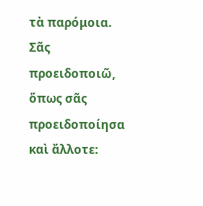τὰ παρόμοια. Σᾶς προειδοποιῶ, ὅπως σᾶς προειδοποίησα καὶ ἄλλοτε: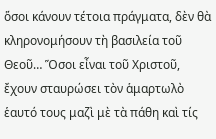ὅσοι κάνουν τέτοια πράγματα, δὲν θὰ κληρονομήσουν τὴ βασιλεία τοῦ Θεοῦ… Ὅσοι εἶναι τοῦ Χριστοῦ, ἔχουν σταυρώσει τὸν ἁμαρτωλὸ ἑαυτό τους μαζὶ μὲ τὰ πάθη καὶ τίς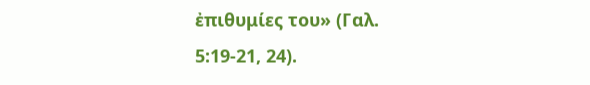ἐπιθυμίες του» (Γαλ. 5:19-21, 24).